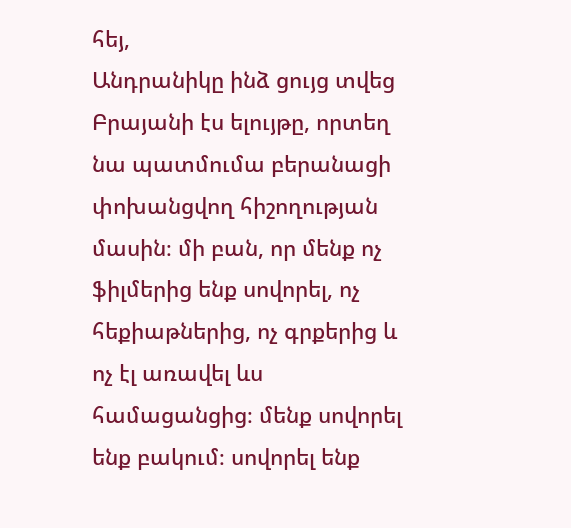հեյ,
Անդրանիկը ինձ ցույց տվեց Բրայանի էս ելույթը, որտեղ նա պատմումա բերանացի փոխանցվող հիշողության մասին։ մի բան, որ մենք ոչ ֆիլմերից ենք սովորել, ոչ հեքիաթներից, ոչ գրքերից և ոչ էլ առավել ևս համացանցից։ մենք սովորել ենք բակում։ սովորել ենք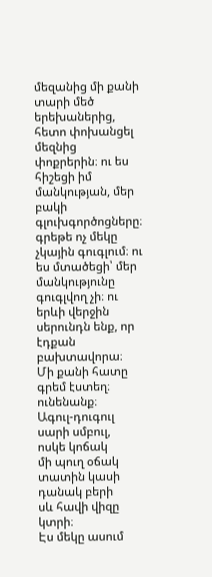մեզանից մի քանի տարի մեծ երեխաներից, հետո փոխանցել մեզնից փոքրերին։ ու ես հիշեցի իմ մանկության, մեր բակի գլուխգործոցները։ գրեթե ոչ մեկը չկային գուգլում։ ու ես մտածեցի՝ մեր մանկությունը գուգլվող չի։ ու երևի վերջին սերունդն ենք, որ էդքան բախտավորա։
Մի քանի հատը գրեմ էստեղ։ ունենանք։
Ագուլ-դուգուլ
սարի սմբուլ,
ոսկե կոճակ
մի պուղ օճակ
տատին կասի
դանակ բերի
սև հավի վիզը կտրի։
Էս մեկը ասում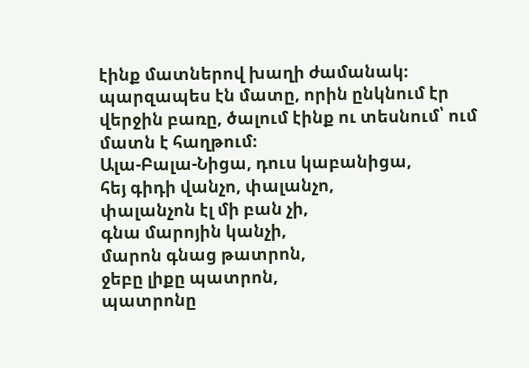էինք մատներով խաղի ժամանակ։ պարզապես էն մատը, որին ընկնում էր վերջին բառը, ծալում էինք ու տեսնում՝ ում մատն է հաղթում։
Ալա-Բալա-Նիցա, դուս կաբանիցա,
հեյ գիդի վանչո, փալանչո,
փալանչոն էլ մի բան չի,
գնա մարոյին կանչի,
մարոն գնաց թատրոն,
ջեբը լիքը պատրոն,
պատրոնը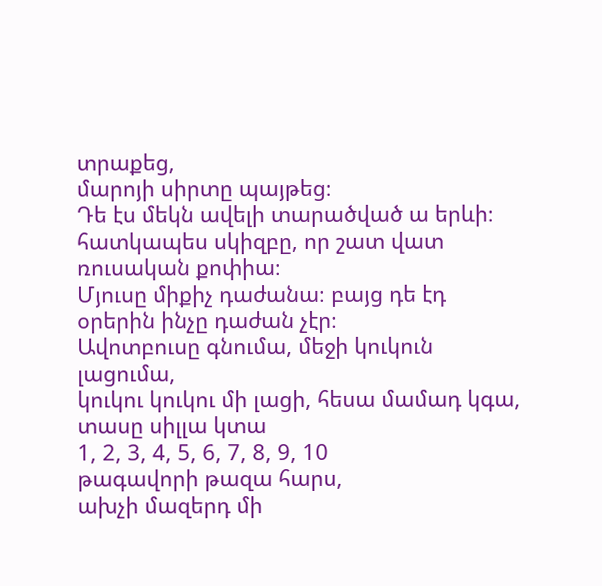տրաքեց,
մարոյի սիրտը պայթեց։
Դե էս մեկն ավելի տարածված ա երևի։ հատկապես սկիզբը, որ շատ վատ ռուսական քոփիա։
Մյուսը միքիչ դաժանա։ բայց դե էդ օրերին ինչը դաժան չէր։
Ավոտբուսը գնումա, մեջի կուկուն լացումա,
կուկու կուկու մի լացի, հեսա մամադ կգա, տասը սիլլա կտա
1, 2, 3, 4, 5, 6, 7, 8, 9, 10
թագավորի թազա հարս,
ախչի մազերդ մի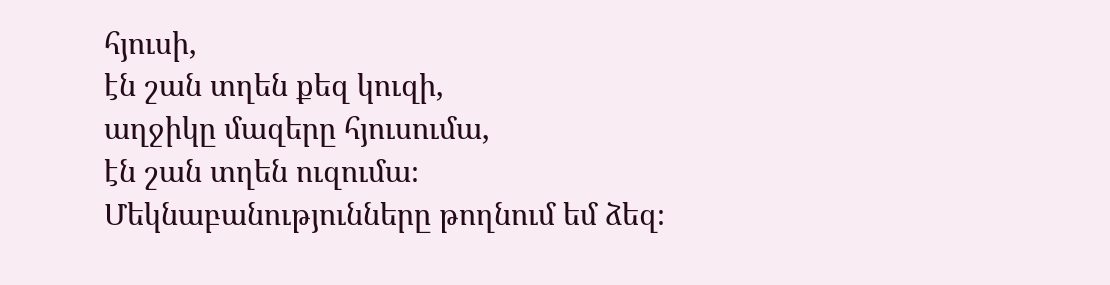հյուսի,
էն շան տղեն քեզ կուզի,
աղջիկը մազերը հյուսումա,
էն շան տղեն ուզումա։
Մեկնաբանությունները թողնում եմ ձեզ։